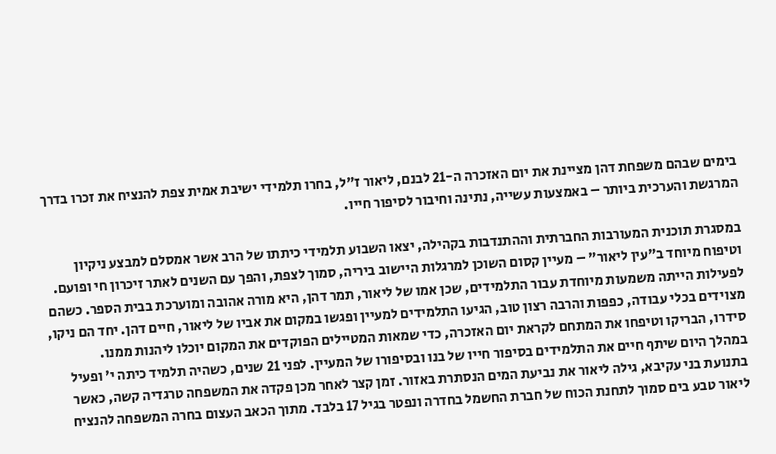בימים שבהם משפחת דהן מציינת את יום האזכרה ה-21 לבנם, ליאור ז"ל, בחרו תלמידי ישיבת אמית צפת להנציח את זכרו בדרך המרגשת והערכית ביותר – באמצעות עשייה, נתינה וחיבור לסיפור חייו.

במסגרת תוכנית המעורבות החברתית וההתנדבות בקהילה, יצאו השבוע תלמידי כיתתו של הרב אשר אמסלם למבצע ניקיון וטיפוח מיוחד ב"עין ליאור" – מעיין קסום השוכן למרגלות היישוב ביריה, סמוך לצפת, והפך עם השנים לאתר זיכרון חי ופועם. לפעילות הייתה משמעות מיוחדת עבור התלמידים, שכן אמו של ליאור, תמר דהן, היא מורה אהובה ומוערכת בבית הספר. כשהם מצוידים בכלי עבודה, כפפות והרבה רצון טוב, הגיעו התלמידים למעיין ופגשו במקום את אביו של ליאור, חיים דהן. יחד הם ניקו, סידרו, הבריקו וטיפחו את המתחם לקראת יום האזכרה, כדי שמאות המטיילים הפוקדים את המקום יוכלו ליהנות ממנו.
במהלך היום שיתף חיים את התלמידים בסיפור חייו של בנו ובסיפורו של המעיין. לפני 21 שנים, כשהיה תלמיד כיתה י' ופעיל בתנועת בני עקיבא, גילה ליאור את נביעת המים הנסתרת באזור. זמן קצר לאחר מכן פקדה את המשפחה טרגדיה קשה, כאשר ליאור טבע בים סמוך לתחנת הכוח של חברת החשמל בחדרה ונפטר בגיל 17 בלבד. מתוך הכאב העצום בחרה המשפחה להנציח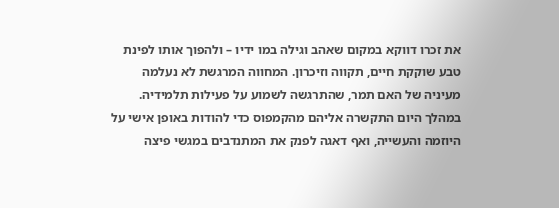את זכרו דווקא במקום שאהב וגילה במו ידיו – ולהפוך אותו לפינת טבע שוקקת חיים, תקווה וזיכרון. המחווה המרגשת לא נעלמה מעיניה של האם תמר, שהתרגשה לשמוע על פעילות תלמידיה. במהלך היום התקשרה אליהם מהקמפוס כדי להודות באופן אישי על היוזמה והעשייה, ואף דאגה לפנק את המתנדבים במגשי פיצה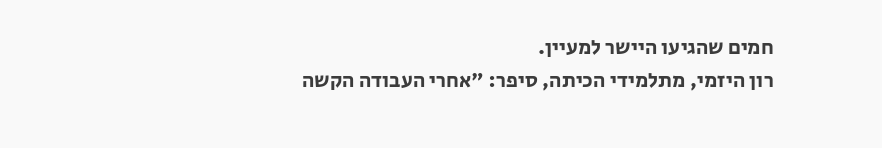חמים שהגיעו היישר למעיין.
רון היזמי, מתלמידי הכיתה, סיפר: "אחרי העבודה הקשה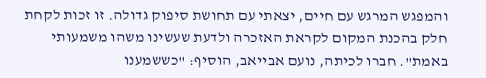והמפגש המרגש עם חיים, יצאתי עם תחושת סיפוק גדולה. זו זכות לקחת חלק בהכנת המקום לקראת האזכרה ולדעת שעשינו משהו משמעותי באמת". חברו לכיתה, נועם אבייאב, הוסיף: "כששמענו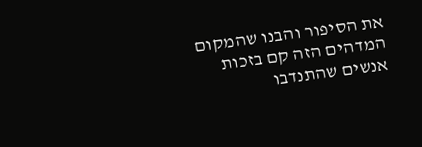את הסיפור והבנו שהמקום המדהים הזה קם בזכות אנשים שהתנדבו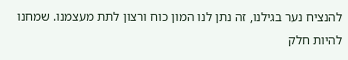להנציח נער בגילנו, זה נתן לנו המון כוח ורצון לתת מעצמנו. שמחנו להיות חלק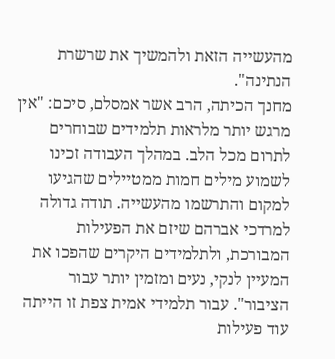מהעשייה הזאת ולהמשיך את שרשרת הנתינה".
מחנך הכיתה, הרב אשר אמסלם, סיכם: "אין מרגש יותר מלראות תלמידים שבוחרים לתרום מכל הלב. במהלך העבודה זכינו לשמוע מילים חמות ממטיילים שהגיעו למקום והתרשמו מהעשייה. תודה גדולה למרדכי אברהם שיזם את הפעילות המבורכת, ולתלמידים היקרים שהפכו את המעיין לנקי, נעים ומזמין יותר עבור הציבור". עבור תלמידי אמית צפת זו הייתה עוד פעילות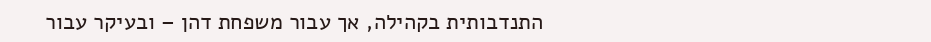התנדבותית בקהילה, אך עבור משפחת דהן – ובעיקר עבור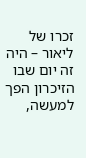זכרו של ליאור – היה זה יום שבו הזיכרון הפך למעשה,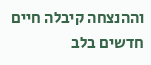וההנצחה קיבלה חיים חדשים בלב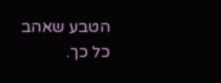הטבע שאהב כל כך.